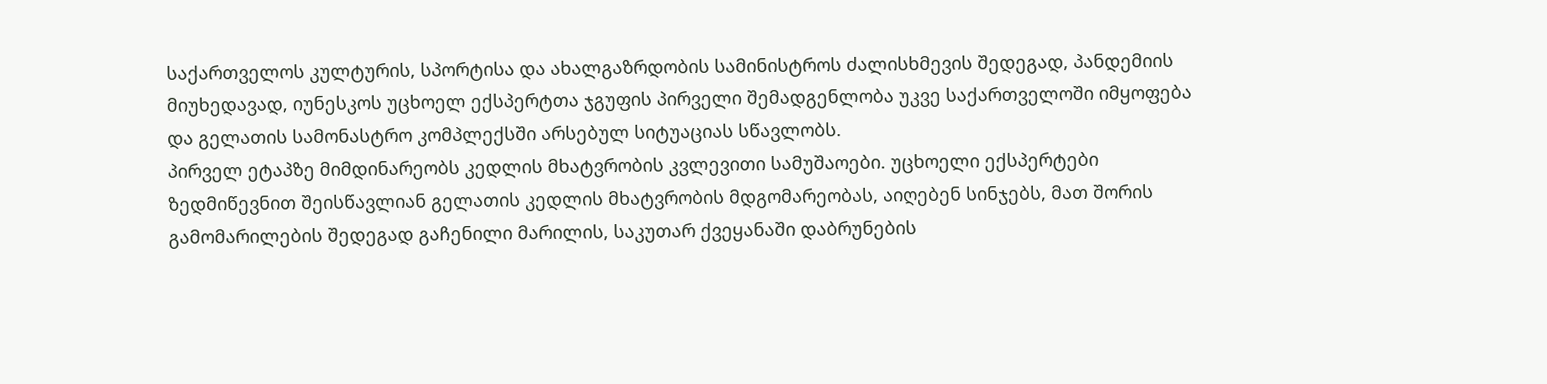საქართველოს კულტურის, სპორტისა და ახალგაზრდობის სამინისტროს ძალისხმევის შედეგად, პანდემიის მიუხედავად, იუნესკოს უცხოელ ექსპერტთა ჯგუფის პირველი შემადგენლობა უკვე საქართველოში იმყოფება და გელათის სამონასტრო კომპლექსში არსებულ სიტუაციას სწავლობს.
პირველ ეტაპზე მიმდინარეობს კედლის მხატვრობის კვლევითი სამუშაოები. უცხოელი ექსპერტები ზედმიწევნით შეისწავლიან გელათის კედლის მხატვრობის მდგომარეობას, აიღებენ სინჯებს, მათ შორის გამომარილების შედეგად გაჩენილი მარილის, საკუთარ ქვეყანაში დაბრუნების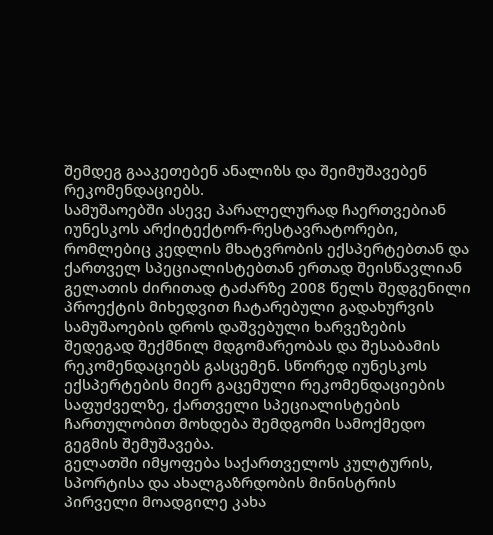შემდეგ გააკეთებენ ანალიზს და შეიმუშავებენ რეკომენდაციებს.
სამუშაოებში ასევე პარალელურად ჩაერთვებიან იუნესკოს არქიტექტორ-რესტავრატორები, რომლებიც კედლის მხატვრობის ექსპერტებთან და ქართველ სპეციალისტებთან ერთად შეისწავლიან გელათის ძირითად ტაძარზე 2008 წელს შედგენილი პროექტის მიხედვით ჩატარებული გადახურვის სამუშაოების დროს დაშვებული ხარვეზების შედეგად შექმნილ მდგომარეობას და შესაბამის რეკომენდაციებს გასცემენ. სწორედ იუნესკოს ექსპერტების მიერ გაცემული რეკომენდაციების საფუძველზე, ქართველი სპეციალისტების ჩართულობით მოხდება შემდგომი სამოქმედო გეგმის შემუშავება.
გელათში იმყოფება საქართველოს კულტურის, სპორტისა და ახალგაზრდობის მინისტრის პირველი მოადგილე კახა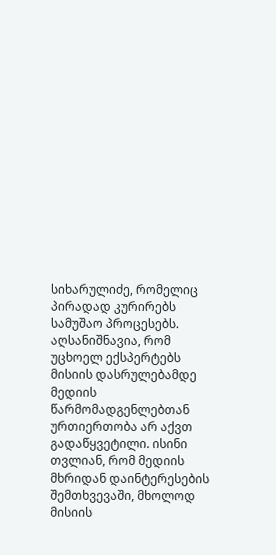სიხარულიძე, რომელიც პირადად კურირებს სამუშაო პროცესებს.
აღსანიშნავია, რომ უცხოელ ექსპერტებს მისიის დასრულებამდე მედიის წარმომადგენლებთან ურთიერთობა არ აქვთ გადაწყვეტილი. ისინი თვლიან, რომ მედიის მხრიდან დაინტერესების შემთხვევაში, მხოლოდ მისიის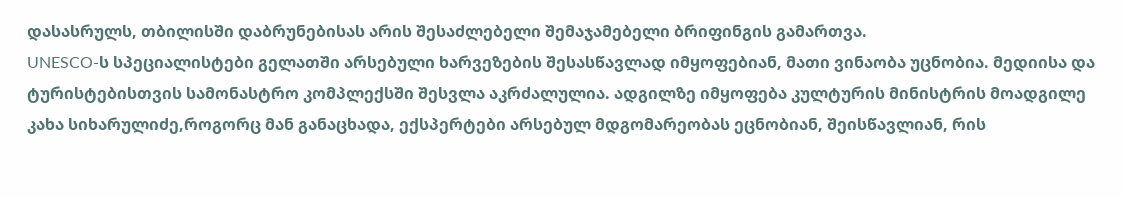დასასრულს, თბილისში დაბრუნებისას არის შესაძლებელი შემაჯამებელი ბრიფინგის გამართვა.
UNESCO-ს სპეციალისტები გელათში არსებული ხარვეზების შესასწავლად იმყოფებიან, მათი ვინაობა უცნობია. მედიისა და ტურისტებისთვის სამონასტრო კომპლექსში შესვლა აკრძალულია. ადგილზე იმყოფება კულტურის მინისტრის მოადგილე კახა სიხარულიძე,როგორც მან განაცხადა, ექსპერტები არსებულ მდგომარეობას ეცნობიან, შეისწავლიან, რის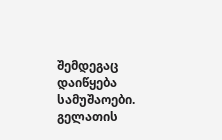შემდეგაც დაიწყება სამუშაოები.
გელათის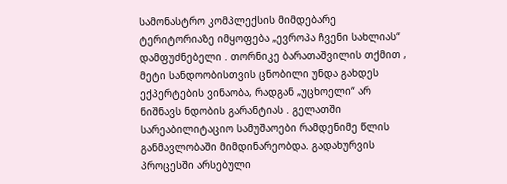სამონასტრო კომპლექსის მიმდებარე ტერიტორიაზე იმყოფება „ევროპა ჩვენი სახლიას“ დამფუძნებელი . თორნიკე ბარათაშვილის თქმით , მეტი სანდოობისთვის ცნობილი უნდა გახდეს ექპერტების ვინაობა, რადგან „უცხოელი“ არ ნიშნავს ნდობის გარანტიას . გელათში სარეაბილიტაციო სამუშაოები რამდენიმე წლის განმავლობაში მიმდინარეობდა. გადახურვის პროცესში არსებული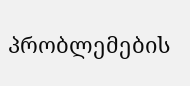პრობლემების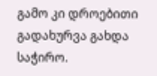გამო კი დროებითი გადახურვა გახდა საჭირო.